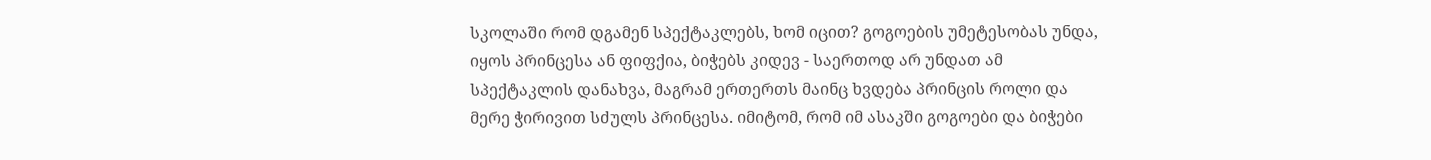სკოლაში რომ დგამენ სპექტაკლებს, ხომ იცით? გოგოების უმეტესობას უნდა, იყოს პრინცესა ან ფიფქია, ბიჭებს კიდევ - საერთოდ არ უნდათ ამ სპექტაკლის დანახვა, მაგრამ ერთერთს მაინც ხვდება პრინცის როლი და მერე ჭირივით სძულს პრინცესა. იმიტომ, რომ იმ ასაკში გოგოები და ბიჭები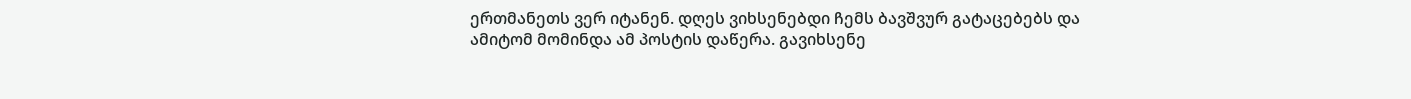ერთმანეთს ვერ იტანენ. დღეს ვიხსენებდი ჩემს ბავშვურ გატაცებებს და ამიტომ მომინდა ამ პოსტის დაწერა. გავიხსენე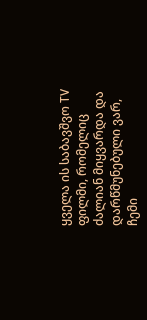ყველა ის საბავშვო TV ფილმი, რომელიც ძალიან მიყვარდა და დარწმუნებული ვარ, ჩემი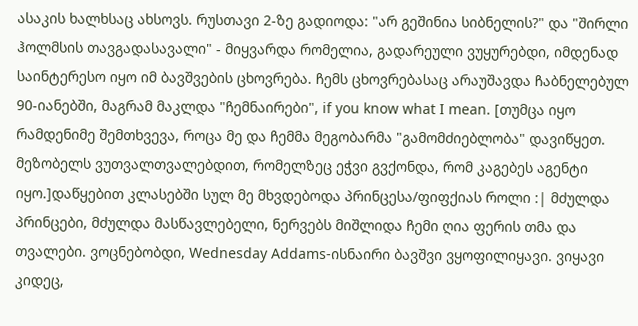ასაკის ხალხსაც ახსოვს. რუსთავი 2-ზე გადიოდა: "არ გეშინია სიბნელის?" და "შირლი ჰოლმსის თავგადასავალი" - მიყვარდა რომელია, გადარეული ვუყურებდი, იმდენად საინტერესო იყო იმ ბავშვების ცხოვრება. ჩემს ცხოვრებასაც არაუშავდა ჩაბნელებულ 90-იანებში, მაგრამ მაკლდა "ჩემნაირები", if you know what I mean. [თუმცა იყო რამდენიმე შემთხვევა, როცა მე და ჩემმა მეგობარმა "გამომძიებლობა" დავიწყეთ. მეზობელს ვუთვალთვალებდით, რომელზეც ეჭვი გვქონდა, რომ კაგებეს აგენტი იყო.]დაწყებით კლასებში სულ მე მხვდებოდა პრინცესა/ფიფქიას როლი :| მძულდა პრინცები, მძულდა მასწავლებელი, ნერვებს მიშლიდა ჩემი ღია ფერის თმა და თვალები. ვოცნებობდი, Wednesday Addams-ისნაირი ბავშვი ვყოფილიყავი. ვიყავი კიდეც,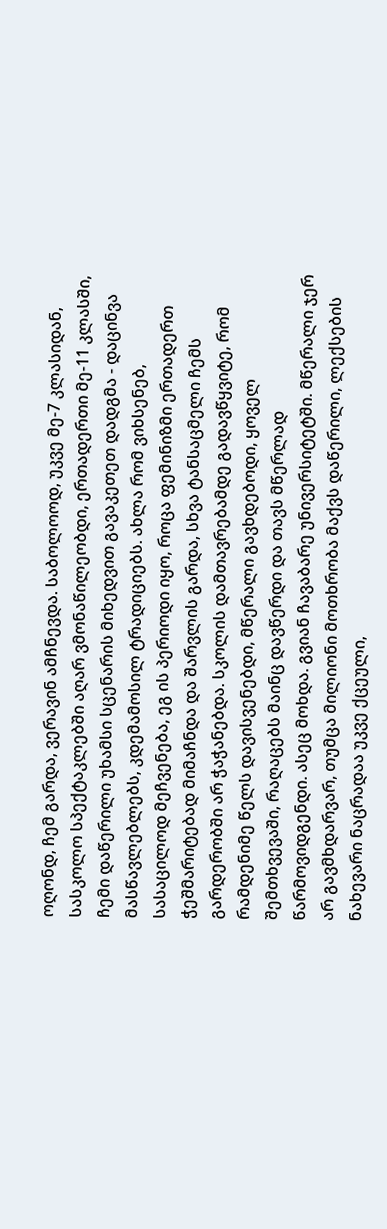ოღონდ, ჩემ გარდა, ვერავინ ამჩნევდა. საბოლოოდ, უკვე მე-7 კლასიდან, სასკოლო სპექტაკლებში აღარ ვმონაწილეობდი, ერთადერთი მე-11 კლასში, ჩემი დაწერილი უხამსი სცენარის მიხედვით გავაკეთეთ დადგმა - დაცინვა მასწავლებლებს, კდემამოსილ ტრადიციებს. ახლა რომ ვიხსენებ, სასაცილოდ მეჩვენება, ეგ ის პერიოდი იყო, როცა ფემინიზმი ერთადერთ ჭეშმარიტებად მიმაჩნდა და შარვლის გარდა, სხვა ტანსაცმელი ჩემს გარდერობში არ ჭაჭანებდა. სკოლის დამთავრებამდე გადავწყვიტე, რომ რამდენიმე წელს დავისვენებდი, მწერალი გავხდებოდი, ყოველ შემთხვევაში, რაღაცებს მაინც დავწერდი და თავს მწერლად წარმოვიდგენდი. ასეც მოხდა. გვიან ჩავაბარე უნივერსიტეტში. მწერალი ჯერ არ გავმხდარვარ, თუმცა მილიონი მოთხრობა მაქვს დაწერილი, ლექსების ნახევარი ნაცრადაა უკვე ქცეული,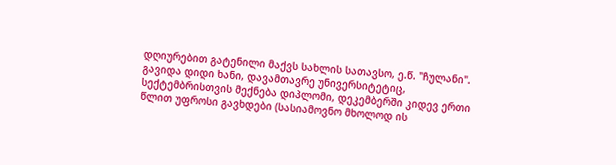დღიურებით გატენილი მაქვს სახლის სათავსო, ე.წ. "ჩულანი". გავიდა დიდი ხანი, დავამთავრე უნივერსიტეტიც, სექტემბრისთვის მექნება დიპლომი, დეკემბერში კიდევ ერთი წლით უფროსი გავხდები (სასიამოვნო მხოლოდ ის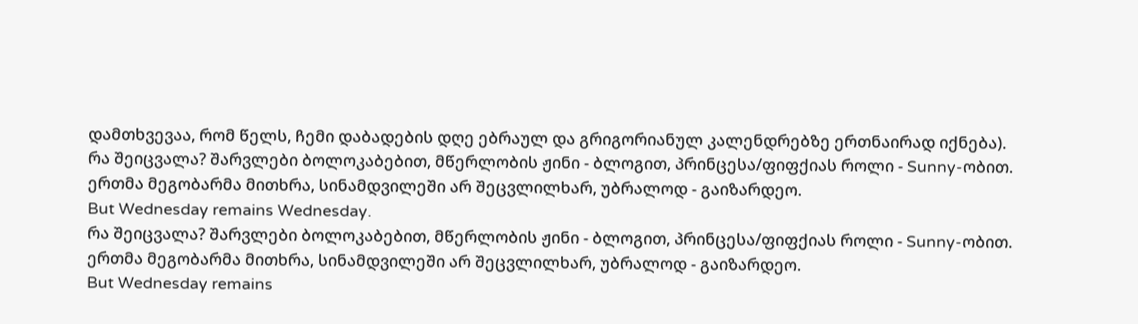დამთხვევაა, რომ წელს, ჩემი დაბადების დღე ებრაულ და გრიგორიანულ კალენდრებზე ერთნაირად იქნება).
რა შეიცვალა? შარვლები ბოლოკაბებით, მწერლობის ჟინი - ბლოგით, პრინცესა/ფიფქიას როლი - Sunny-ობით.
ერთმა მეგობარმა მითხრა, სინამდვილეში არ შეცვლილხარ, უბრალოდ - გაიზარდეო.
But Wednesday remains Wednesday.
რა შეიცვალა? შარვლები ბოლოკაბებით, მწერლობის ჟინი - ბლოგით, პრინცესა/ფიფქიას როლი - Sunny-ობით.
ერთმა მეგობარმა მითხრა, სინამდვილეში არ შეცვლილხარ, უბრალოდ - გაიზარდეო.
But Wednesday remains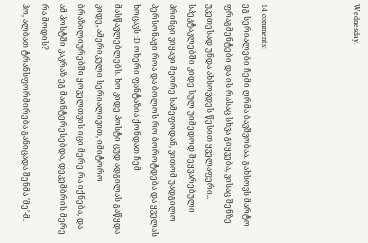Wednesday.




14 comments:
ეგ სერიალები ჩემი ღრმა ბავშვობაა. გახსოვს მარტო ფრაგმენტები და ის რასაც სხვა გიყვება, ვისაც შენზე უკეთესად უნდა ახსოვდეს წესით ყველაფერი.. სპეკტაკლებში კიდე სულ უიმედოდ შეყვარებული პრინცი ვიყავი მეორე სამეფოდან, ვითომ უადგილო პერსონაჟი როა და ბოლოს რო ბოროტდება და ყველას ხოცავს :D ოხერი ფანტაზია ქონდათ ჩემ მასწავლებლებს. ხო კიდე პოსტი ცუდ ადგილას გაწყდა კიდე, ამერიკული სერიალივით, იმიტორო ბრაზილიურებში ყოველთვის იცი მერე რა იქნება, და ამ პოსტში კაკრაზ ეგ მაინტერესებდა, დეკემბრის მერე რა მოდის?
ჰო, ალბათ ტრანსფორმირება განიცადა შენმა ’მე’-მ.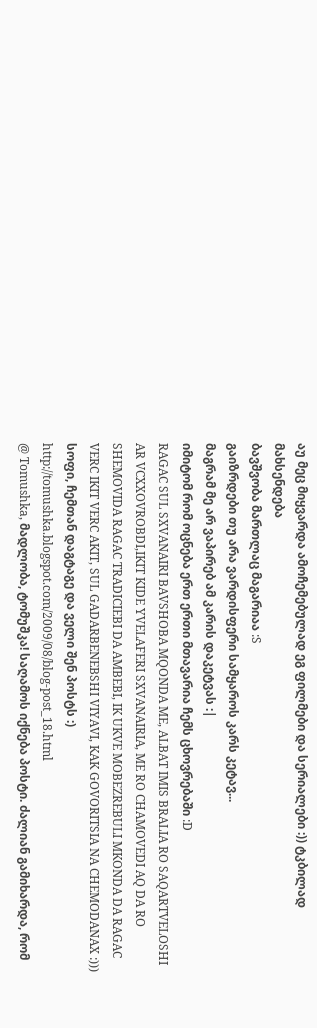აუ მეც მიყვარდა ამოჩემებულად ეგ ფილმები და სერიალები :)) ტკბილად მახსენდება
ბავშვობა მართლაც მაგარიაა :S
გაიზრდები თუ არა ვარდისფერი სამყაროს კარს კეტავ...
მაგრამ მე არ ვაპირებ ამ კარის დაკეტვას :|
იმიტომ რომ ოცნება ერთ ერთი მთავარია ჩემს ცხოვრებაში :D
RAGAC SUL SXVANAIRI BAVSHOBA MQONDA ME, ALBAT IMIS BRALIA RO SAQARTVELOSHI AR VCXXOVROBDI,IKIT KIDE YVELAFERI SXVANAIRIA, ME RO CHAMOVEDI AQ DA RO SHEMOVIDA RAGAC TRADICIEBI DA AMBEBI, IK UKVE MOBEZREBULI MKONDA DA RAGAC VERC IKIT VERC AKIT, SUL GADARBENEBSHI VIYAVI, KAK GOVORITSIA NA CHEMODANAX :)))
სოფი, ჩემთან დაგტაგე და ველი შენ პოსტს :)
http://tomushka.blogspot.com/2009/08/blog-post_18.html
@ Tomushka, მადლობა, ტომუშკა! საღამოს იქნება პოსტი. ძალიან გამიხარდა, რომ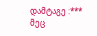დამტაგე :***
მეც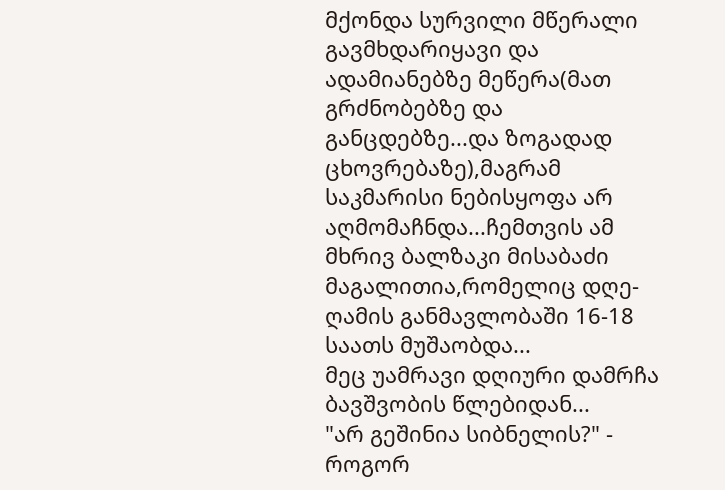მქონდა სურვილი მწერალი გავმხდარიყავი და ადამიანებზე მეწერა(მათ გრძნობებზე და განცდებზე...და ზოგადად ცხოვრებაზე),მაგრამ საკმარისი ნებისყოფა არ აღმომაჩნდა...ჩემთვის ამ მხრივ ბალზაკი მისაბაძი მაგალითია,რომელიც დღე-ღამის განმავლობაში 16-18 საათს მუშაობდა...
მეც უამრავი დღიური დამრჩა ბავშვობის წლებიდან...
"არ გეშინია სიბნელის?" - როგორ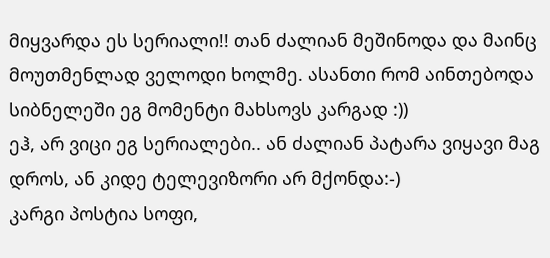მიყვარდა ეს სერიალი!! თან ძალიან მეშინოდა და მაინც მოუთმენლად ველოდი ხოლმე. ასანთი რომ აინთებოდა სიბნელეში ეგ მომენტი მახსოვს კარგად :))
ეჰ, არ ვიცი ეგ სერიალები.. ან ძალიან პატარა ვიყავი მაგ დროს, ან კიდე ტელევიზორი არ მქონდა:-)
კარგი პოსტია სოფი,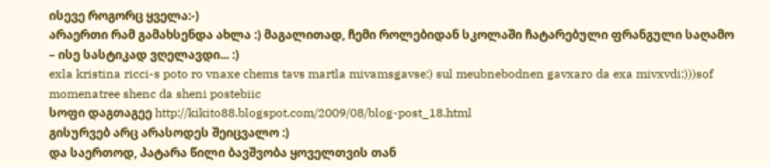ისევე როგორც ყველა:-)
არაერთი რამ გამახსენდა ახლა :) მაგალითად, ჩემი როლებიდან სკოლაში ჩატარებული ფრანგული საღამო – ისე სასტიკად ვღელავდი... :)
exla kristina ricci-s poto ro vnaxe chems tavs martla mivamsgavse:) sul meubnebodnen gavxaro da exa mivxvdi:)))sof momenatree shenc da sheni postebiic
სოფი დაგთაგეე http://kikito88.blogspot.com/2009/08/blog-post_18.html
გისურვებ არც არასოდეს შეიცვალო :)
და საერთოდ, პატარა წილი ბავშვობა ყოველთვის თან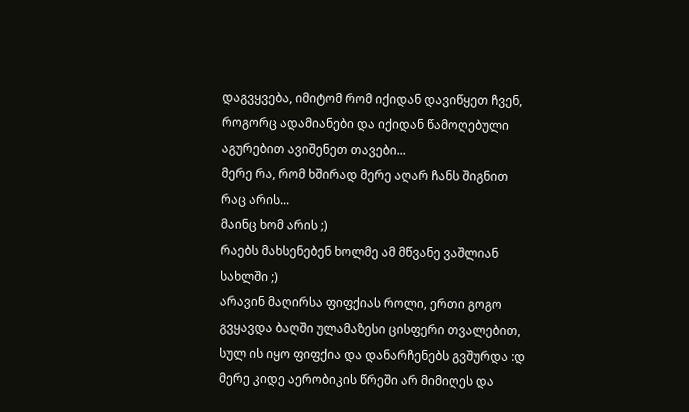დაგვყვება, იმიტომ რომ იქიდან დავიწყეთ ჩვენ, როგორც ადამიანები და იქიდან წამოღებული აგურებით ავიშენეთ თავები...
მერე რა, რომ ხშირად მერე აღარ ჩანს შიგნით რაც არის...
მაინც ხომ არის ;)
რაებს მახსენებენ ხოლმე ამ მწვანე ვაშლიან სახლში ;)
არავინ მაღირსა ფიფქიას როლი, ერთი გოგო გვყავდა ბაღში ულამაზესი ცისფერი თვალებით, სულ ის იყო ფიფქია და დანარჩენებს გვშურდა :დ
მერე კიდე აერობიკის წრეში არ მიმიღეს და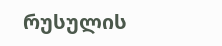რუსულის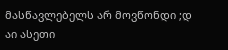მასწავლებელს არ მოვწონდი ;დ
აი ასეთი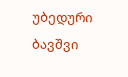უბედური ბავშვი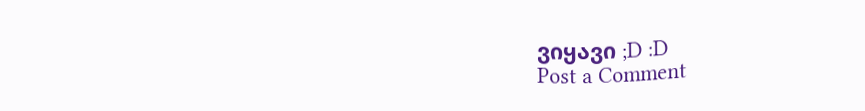ვიყავი ;D :D
Post a Comment